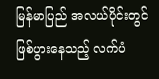မြန်မာပြည် အလယ်ပိုင်းတွင် ဖြစ်ပွားနေသည့် လက်ပံ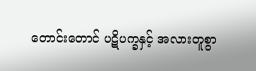တောင်းတောင် ပဋိပက္ခနှင့် အလားတူစွာ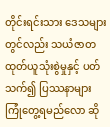တိုင်းရင်းသား ဒေသများတွင်လည်း သယံဇာတ ထုတ်ယူသုံးစွဲမှုနှင့် ပတ်သက်၍ ပြဿနာများ ကြုံတွေ့ရမည်လော ဆို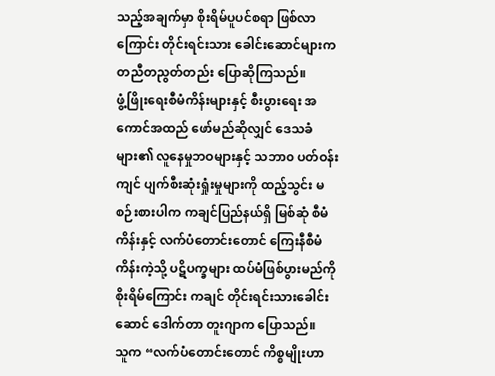သည့်အချက်မှာ စိုးရိမ်ပူပင်စရာ ဖြစ်လာကြောင်း တိုင်းရင်းသား ခေါင်းဆောင်များက တညီတညွတ်တည်း ပြောဆိုကြသည်။
ဖွံ့ဖြိုးရေးစီမံကိန်းများနှင့် စီးပွားရေး အကောင်အထည် ဖော်မည်ဆိုလျှင် ဒေသခံများ၏ လူနေမှုဘဝများနှင့် သဘာ၀ ပတ်ဝန်းကျင် ပျက်စီးဆုံးရှုံးမှုများကို ထည့်သွင်း မစဉ်းစားပါက ကချင်ပြည်နယ်ရှိ မြစ်ဆုံ စီမံကိန်းနှင့် လက်ပံတောင်းတောင် ကြေးနီစီမံကိန်းကဲ့သို့ ပဋိပက္ခများ ထပ်မံဖြစ်ပွားမည်ကို စိုးရိမ်ကြောင်း ကချင် တိုင်းရင်းသားခေါင်းဆောင် ဒေါက်တာ တူးဂျာက ပြောသည်။
သူက “လက်ပံတောင်းတောင် ကိစ္စမျိုးဟာ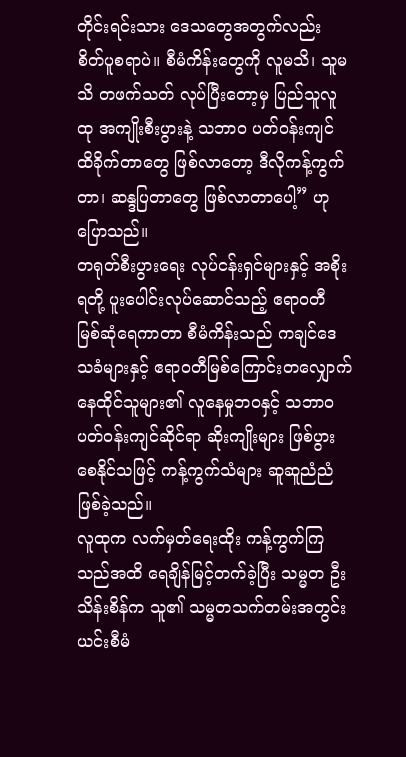တိုင်းရင်းသား ဒေသတွေအတွက်လည်း စိတ်ပူစရာပဲ။ စီမံကိန်းတွေကို လူမသိ၊ သူမသိ တဖက်သတ် လုပ်ပြီးတော့မှ ပြည်သူလူထု အကျိုးစီးပွားနဲ့ သဘာ၀ ပတ်ဝန်းကျင် ထိခိုက်တာတွေ ဖြစ်လာတော့ ဒီလိုကန့်ကွက်တာ၊ ဆန္ဒပြတာတွေ ဖြစ်လာတာပေါ့” ဟု ပြောသည်။
တရုတ်စီးပွားရေး လုပ်ငန်းရှင်များနှင့် အစိုးရတို့ ပူးပေါင်းလုပ်ဆောင်သည့် ဧရာဝတီ မြစ်ဆုံရေကာတာ စီမံကိန်းသည် ကချင်ဒေသခံများနှင့် ဧရာဝတီမြစ်ကြောင်းတလျှောက် နေထိုင်သူများ၏ လူနေမှုဘဝနှင့် သဘာ၀ ပတ်ဝန်းကျင်ဆိုင်ရာ ဆိုးကျိုးများ ဖြစ်ပွားစေနိုင်သဖြင့် ကန့်ကွက်သံများ ဆူဆူညံညံ ဖြစ်ခဲ့သည်။
လူထုက လက်မှတ်ရေးထိုး ကန့်ကွက်ကြသည်အထိ ရေချိန်မြင့်တက်ခဲ့ပြီး သမ္မတ ဦးသိန်းစိန်က သူ၏ သမ္မတသက်တမ်းအတွင်း ယင်းစီမံ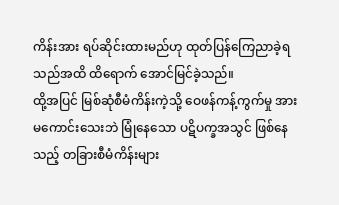ကိန်းအား ရပ်ဆိုင်းထားမည်ဟု ထုတ်ပြန်ကြေညာခဲ့ရသည်အထိ ထိရောက် အောင်မြင်ခဲ့သည်။
ထို့အပြင် မြစ်ဆုံစီမံကိန်းကဲ့သို့ ဝေဖန်ကန့်ကွက်မှု အားမကောင်းသေးဘဲ မြုံနေသော ပဋိပက္ခအသွင် ဖြစ်နေသည့် တခြားစီမံကိန်းများ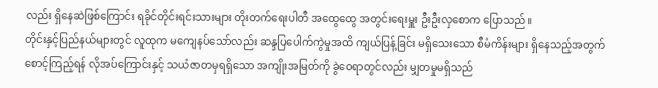လည်း ရှိနေဆဲဖြစ်ကြောင်း ရခိုင်တိုင်းရင်းသားများ တိုးတက်ရေးပါတီ အထွေထွေ အတွင်းရေးမှူး ဦးဦးလှစောက ပြောသည်။
တိုင်းနှင့်ပြည်နယ်များတွင် လူထုက မကျေနပ်သော်လည်း ဆန္ဒပြပေါက်ကွဲမှုအထိ ကျယ်ပြန့်ခြင်း မရှိသေးသော စီမံကိန်းများ ရှိနေသည့်အတွက် စောင့်ကြည့်ရန် လိုအပ်ကြောင်းနှင့် သယံဇာတမှရရှိသော အကျိုးအမြတ်ကို ခွဲဝေရာတွင်လည်း မျှတမှုမရှိသည်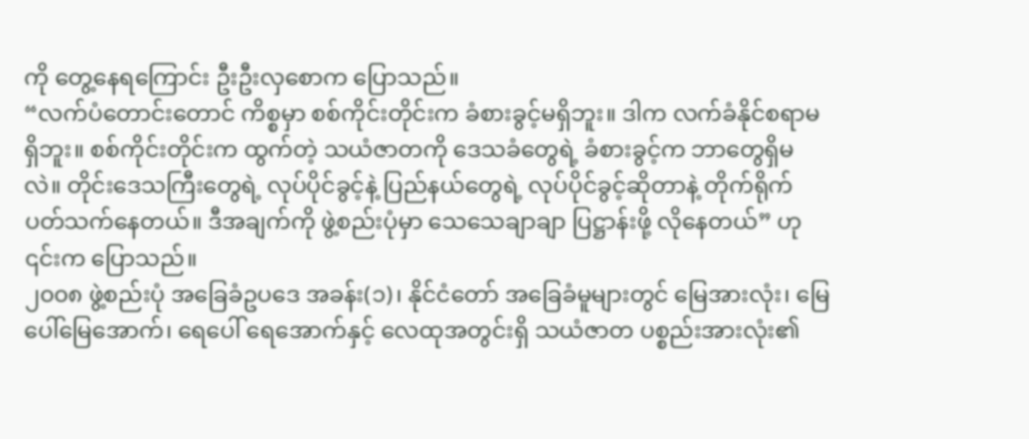ကို တွေ့နေရကြောင်း ဦးဦးလှစောက ပြောသည်။
“လက်ပံတောင်းတောင် ကိစ္စမှာ စစ်ကိုင်းတိုင်းက ခံစားခွင့်မရှိဘူး။ ဒါက လက်ခံနိုင်စရာမရှိဘူး။ စစ်ကိုင်းတိုင်းက ထွက်တဲ့ သယံဇာတကို ဒေသခံတွေရဲ့ ခံစားခွင့်က ဘာတွေရှိမလဲ။ တိုင်းဒေသကြီးတွေရဲ့ လုပ်ပိုင်ခွင့်နဲ့ ပြည်နယ်တွေရဲ့ လုပ်ပိုင်ခွင့်ဆိုတာနဲ့ တိုက်ရိုက် ပတ်သက်နေတယ်။ ဒီအချက်ကို ဖွဲ့စည်းပုံမှာ သေသေချာချာ ပြဋ္ဌာန်းဖို့ လိုနေတယ်” ဟု ၎င်းက ပြောသည်။
၂၀၀၈ ဖွဲ့စည်းပုံ အခြေခံဥပဒေ အခန်း(၁)၊ နိုင်ငံတော် အခြေခံမူများတွင် မြေအားလုံး၊ မြေပေါ်မြေအောက်၊ ရေပေါ် ရေအောက်နှင့် လေထုအတွင်းရှိ သယံဇာတ ပစ္စည်းအားလုံး၏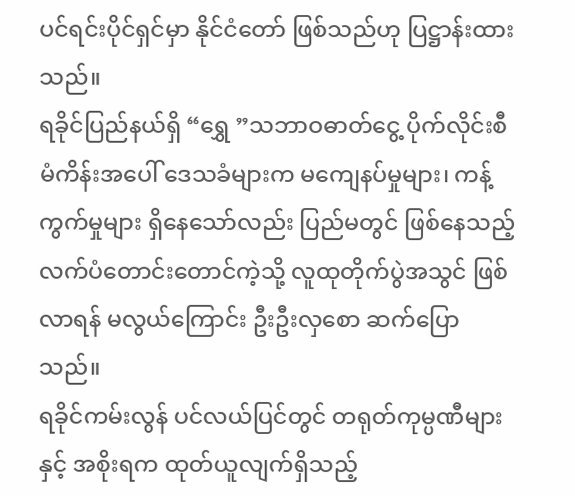ပင်ရင်းပိုင်ရှင်မှာ နိုင်ငံတော် ဖြစ်သည်ဟု ပြဋ္ဌာန်းထားသည်။
ရခိုင်ပြည်နယ်ရှိ “ရွှေ ”သဘာဝဓာတ်ငွေ့ ပိုက်လိုင်းစီမံကိန်းအပေါ် ဒေသခံများက မကျေနပ်မှုများ၊ ကန့်ကွက်မှုများ ရှိနေသော်လည်း ပြည်မတွင် ဖြစ်နေသည့် လက်ပံတောင်းတောင်ကဲ့သို့ လူထုတိုက်ပွဲအသွင် ဖြစ်လာရန် မလွယ်ကြောင်း ဦးဦးလှစော ဆက်ပြောသည်။
ရခိုင်ကမ်းလွန် ပင်လယ်ပြင်တွင် တရုတ်ကုမ္ပဏီများနှင့် အစိုးရက ထုတ်ယူလျက်ရှိသည့်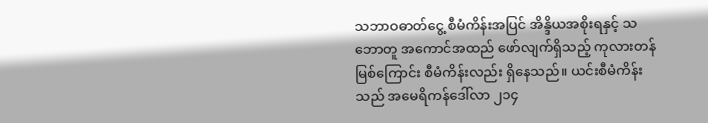သဘာဝဓာတ်ငွေ့ စီမံကိန်းအပြင် အိန္ဒိယအစိုးရနှင့် သဘောတူ အကောင်အထည် ဖော်လျက်ရှိသည့် ကုလားတန်မြစ်ကြောင်း စီမံကိန်းလည်း ရှိနေသည်။ ယင်းစီမံကိန်းသည် အမေရိကန်ဒေါ်လာ ၂၁၄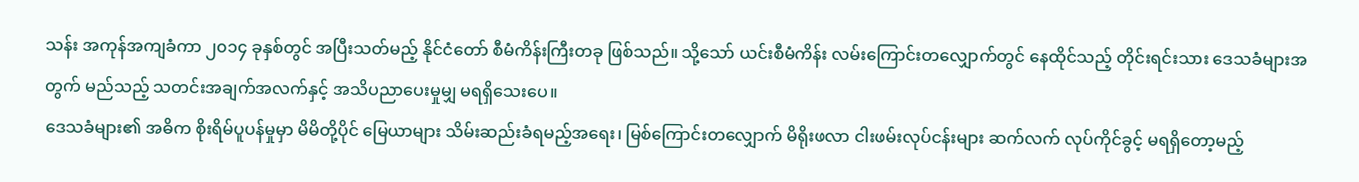သန်း အကုန်အကျခံကာ ၂၀၁၄ ခုနှစ်တွင် အပြီးသတ်မည့် နိုင်ငံတော် စီမံကိန်းကြီးတခု ဖြစ်သည်။ သို့သော် ယင်းစီမံကိန်း လမ်းကြောင်းတလျှောက်တွင် နေထိုင်သည့် တိုင်းရင်းသား ဒေသခံများအတွက် မည်သည့် သတင်းအချက်အလက်နှင့် အသိပညာပေးမှုမျှ မရရှိသေးပေ။
ဒေသခံများ၏ အဓိက စိုးရိမ်ပူပန်မှုမှာ မိမိတို့ပိုင် မြေယာများ သိမ်းဆည်းခံရမည့်အရေး၊ မြစ်ကြောင်းတလျှောက် မိရိုးဖလာ ငါးဖမ်းလုပ်ငန်းများ ဆက်လက် လုပ်ကိုင်ခွင့် မရရှိတော့မည့်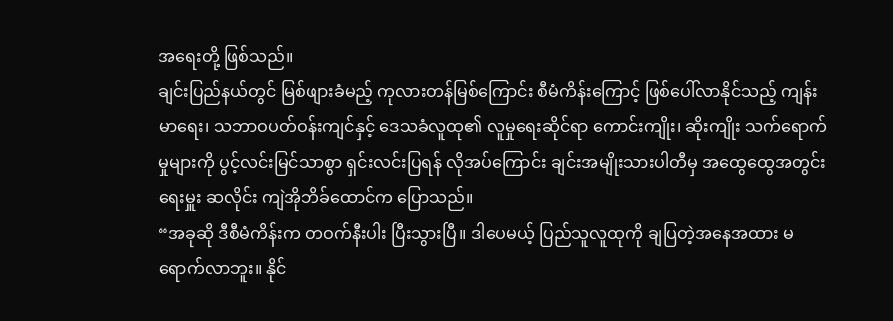အရေးတို့ ဖြစ်သည်။
ချင်းပြည်နယ်တွင် မြစ်ဖျားခံမည့် ကုလားတန်မြစ်ကြောင်း စီမံကိန်းကြောင့် ဖြစ်ပေါ်လာနိုင်သည့် ကျန်းမာရေး၊ သဘာဝပတ်ဝန်းကျင်နှင့် ဒေသခံလူထု၏ လူမှုရေးဆိုင်ရာ ကောင်းကျိုး၊ ဆိုးကျိုး သက်ရောက်မှုများကို ပွင့်လင်းမြင်သာစွာ ရှင်းလင်းပြရန် လိုအပ်ကြောင်း ချင်းအမျိုးသားပါတီမှ အထွေထွေအတွင်းရေးမှူး ဆလိုင်း ကျဲအိုဘိခ်ထောင်က ပြောသည်။
“အခုဆို ဒီစီမံကိန်းက တဝက်နီးပါး ပြီးသွားပြီ။ ဒါပေမယ့် ပြည်သူလူထုကို ချပြတဲ့အနေအထား မရောက်လာဘူး။ နိုင်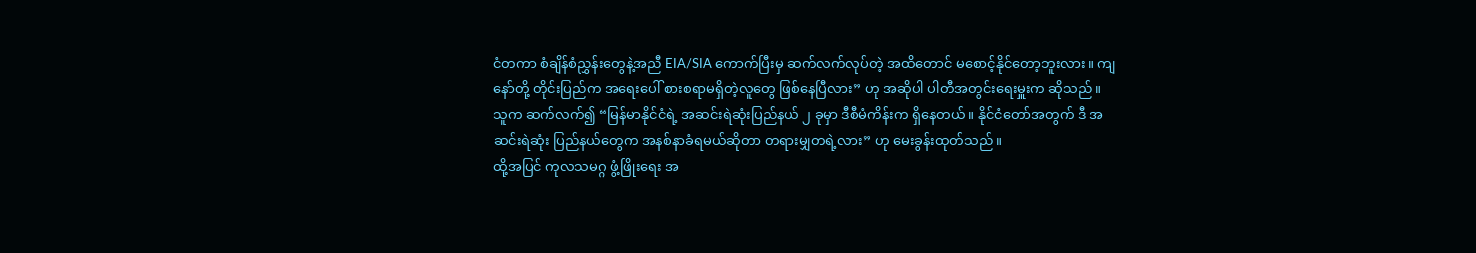ငံတကာ စံချိန်စံညွှန်းတွေနဲ့အညီ EIA/SIA ကောက်ပြီးမှ ဆက်လက်လုပ်တဲ့ အထိတောင် မစောင့်နိုင်တော့ဘူးလား။ ကျနော်တို့ တိုင်းပြည်က အရေးပေါ် စားစရာမရှိတဲ့လူတွေ ဖြစ်နေပြီလား” ဟု အဆိုပါ ပါတီအတွင်းရေးမှူးက ဆိုသည်။
သူက ဆက်လက်၍ “မြန်မာနိုင်ငံရဲ့ အဆင်းရဲဆုံးပြည်နယ် ၂ ခုမှာ ဒီစီမံကိန်းက ရှိနေတယ်။ နိုင်ငံတော်အတွက် ဒီ အဆင်းရဲဆုံး ပြည်နယ်တွေက အနစ်နာခံရမယ်ဆိုတာ တရားမျှတရဲ့လား” ဟု မေးခွန်းထုတ်သည်။
ထို့အပြင် ကုလသမဂ္ဂ ဖွံ့ဖြိုးရေး အ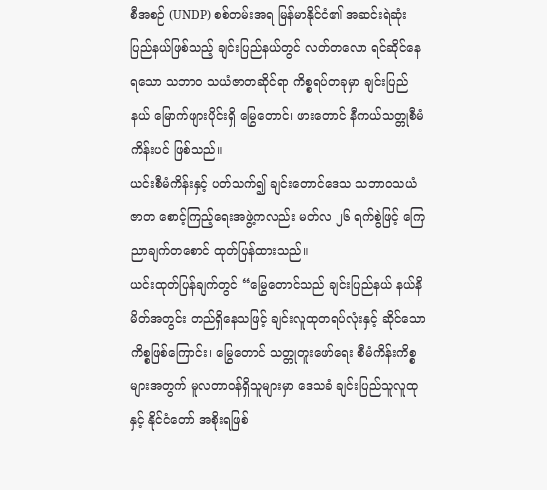စီအစဉ် (UNDP) စစ်တမ်းအရ မြန်မာနိုင်ငံ၏ အဆင်းရဲဆုံး ပြည်နယ်ဖြစ်သည့် ချင်းပြည်နယ်တွင် လတ်တလော ရင်ဆိုင်နေရသော သဘာ၀ သယံဇာတဆိုင်ရာ ကိစ္စရပ်တခုမှာ ချင်းပြည်နယ် မြောက်ဖျားပိုင်းရှိ မြွေတောင်၊ ဖားတောင် နီကယ်သတ္တုစီမံကိန်းပင် ဖြစ်သည်။
ယင်းစီမံကိန်းနှင့် ပတ်သက်၍ ချင်းတောင်ဒေသ သဘာဝသယံဇာတ စောင့်ကြည့်ရေးအဖွဲ့ကလည်း မတ်လ ၂၆ ရက်စွဲဖြင့် ကြေညာချက်တစောင် ထုတ်ပြန်ထားသည်။
ယင်းထုတ်ပြန်ချက်တွင် “မြွေတောင်သည် ချင်းပြည်နယ် နယ်နိမိတ်အတွင်း တည်ရှိနေသဖြင့် ချင်းလူထုတရပ်လုံးနှင့် ဆိုင်သော ကိစ္စဖြစ်ကြောင်း၊ မြွေတောင် သတ္တုတူးဖော်ရေး စီမံကိန်းကိစ္စများအတွက် မူလတာဝန်ရှိသူများမှာ ဒေသခံ ချင်းပြည်သူလူထုနှင့် နိုင်ငံတော် အစိုးရဖြစ်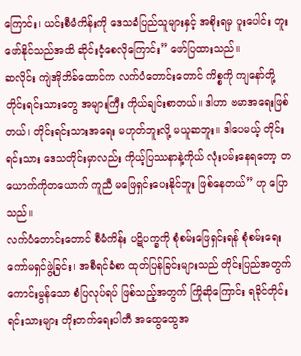ကြောင်း၊ ယင်းစီမံကိန်းကို ဒေသခံပြည်သူများနှင့် အစိုးရမှ ပူးပေါင်း တူးဖော်နိုင်သည်အထိ ဆိုင်းငံ့စေလိုကြောင်း” ဖော်ပြထားသည်။
ဆလိုင်း ကျဲအိုဘိခ်ထောင်က လက်ပံတောင်းတောင် ကိစ္စကို ကျနော်တို့ တိုင်းရင်းသားတွေ အများကြီး ကိုယ်ချင်းစာတယ်။ ဒါဟာ ဗမာအရေးဖြစ်တယ်၊ တိုင်းရင်းသားအရေး မဟုတ်ဘူးလို့ မယူဆဘူး။ ဒါပေမယ့် တိုင်းရင်းသား ဒေသတိုင်းမှာလည်း ကိုယ့်ပြဿနာနဲ့ကိုယ် လုံးပမ်းနေရတော့ တယောက်ကိုတယောက် ကူညီ မဖြေရှင်းပေးနိုင်ဘူး ဖြစ်နေတယ်” ဟု ပြောသည်။
လက်ပံတောင်းတောင် စီမံကိန်း ပဋိပက္ခကို စုံစမ်းဖြေရှင်းရန် စုံစမ်းရေး ကော်မရှင်ဖွဲ့ခြင်း၊ အစီရင်ခံစာ ထုတ်ပြန်ခြင်းများသည် တိုင်းပြည်အတွက် ကောင်းမွန်သော စံပြလုပ်ရပ် ဖြစ်သည့်အတွက် ကြိုဆိုကြောင်း ရခိုင်တိုင်းရင်းသားများ တိုးတက်ရေးပါတီ အထွေထွေအ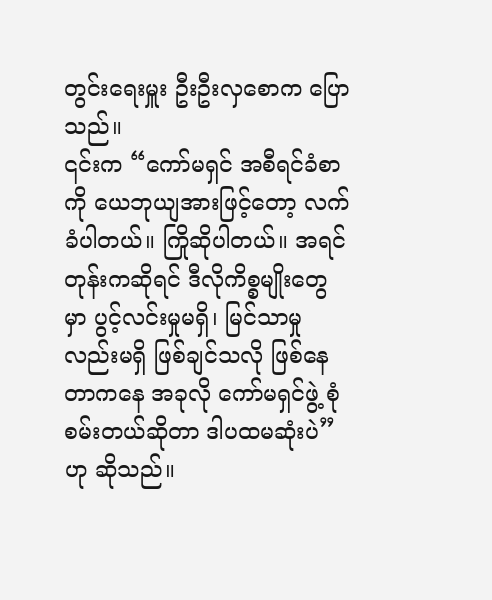တွင်းရေးမှူး ဦးဦးလှစောက ပြောသည်။
၎င်းက “ကော်မရှင် အစီရင်ခံစာကို ယေဘုယျအားဖြင့်တော့ လက်ခံပါတယ်။ ကြိုဆိုပါတယ်။ အရင်တုန်းကဆိုရင် ဒီလိုကိစ္စမျိုးတွေမှာ ပွင့်လင်းမှုမရှိ၊ မြင်သာမှုလည်းမရှိ ဖြစ်ချင်သလို ဖြစ်နေတာကနေ အခုလို ကော်မရှင်ဖွဲ့ စုံစမ်းတယ်ဆိုတာ ဒါပထမဆုံးပဲ” ဟု ဆိုသည်။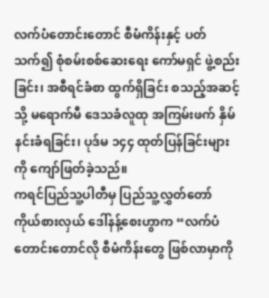လက်ပံတောင်းတောင် စီမံကိန်းနှင့် ပတ်သက်၍ စုံစမ်းစစ်ဆေးရေး ကော်မရှင် ဖွဲ့စည်းခြင်း၊ အစီရင်ခံစာ ထွက်ရှိခြင်း စသည့်အဆင့်သို့ မရောက်မီ ဒေသခံလူထု အကြမ်းဖက် နှိမ်နင်းခံရခြင်း၊ ပုဒ်မ ၁၄၄ ထုတ်ပြန်ခြင်းများကို ကျော်ဖြတ်ခဲ့သည်။
ကရင်ပြည်သူ့ပါတီမှ ပြည်သူ့လွှတ်တော် ကိုယ်စားလှယ် ဒေါ်နန့်စေးဟွာက “လက်ပံတောင်းတောင်လို စီမံကိန်းတွေ ဖြစ်လာမှာကို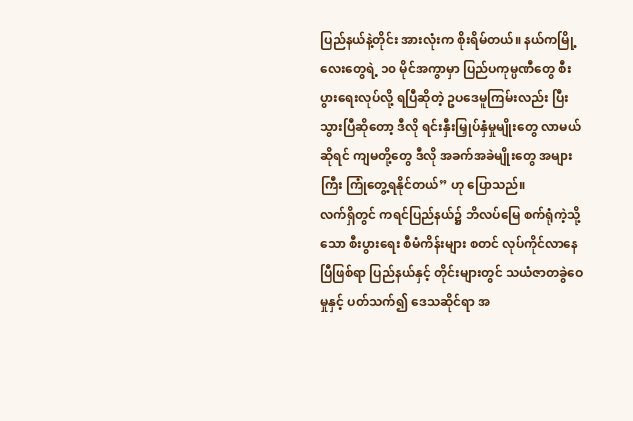ပြည်နယ်နဲ့တိုင်း အားလုံးက စိုးရိမ်တယ်။ နယ်ကမြို့လေးတွေရဲ့ ၁၀ မိုင်အကွာမှာ ပြည်ပကုမ္ပဏီတွေ စီးပွားရေးလုပ်လို့ ရပြီဆိုတဲ့ ဥပဒေမူကြမ်းလည်း ပြီးသွားပြီဆိုတော့ ဒီလို ရင်းနှီးမြှုပ်နှံမှုမျိုးတွေ လာမယ်ဆိုရင် ကျမတို့တွေ ဒီလို အခက်အခဲမျိုးတွေ အများကြီး ကြုံတွေ့ရနိုင်တယ်” ဟု ပြောသည်။
လက်ရှိတွင် ကရင်ပြည်နယ်၌ ဘိလပ်မြေ စက်ရုံကဲ့သို့သော စီးပွားရေး စီမံကိန်းများ စတင် လုပ်ကိုင်လာနေပြီဖြစ်ရာ ပြည်နယ်နှင့် တိုင်းများတွင် သယံဇာတခွဲဝေမှုနှင့် ပတ်သက်၍ ဒေသဆိုင်ရာ အ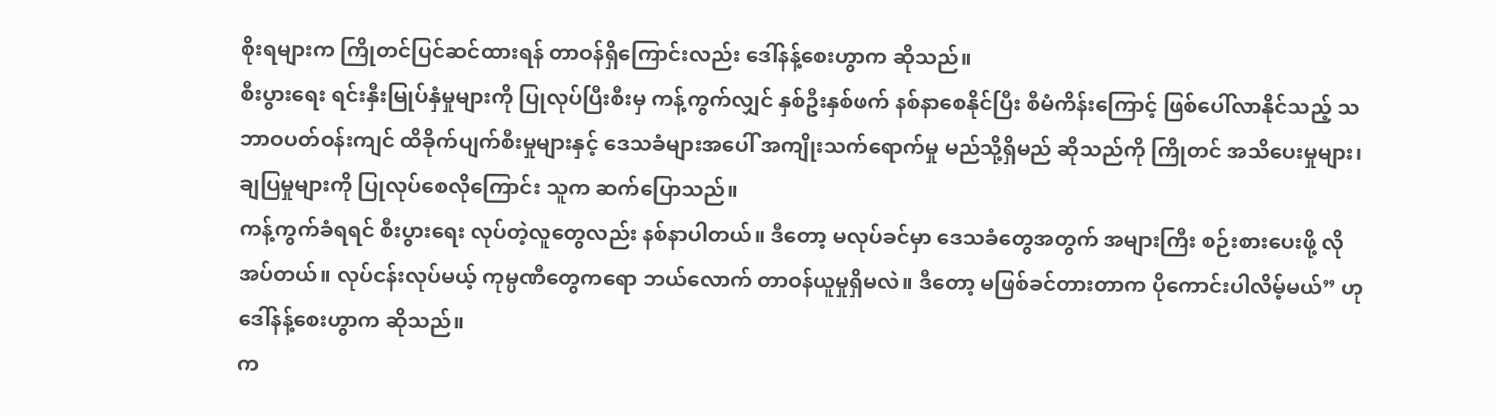စိုးရများက ကြိုတင်ပြင်ဆင်ထားရန် တာဝန်ရှိကြောင်းလည်း ဒေါ်နန့်စေးဟွာက ဆိုသည်။
စီးပွားရေး ရင်းနှီးမြုပ်နှံမှုများကို ပြုလုပ်ပြီးစီးမှ ကန့်ကွက်လျှင် နှစ်ဦးနှစ်ဖက် နစ်နာစေနိုင်ပြီး စီမံကိန်းကြောင့် ဖြစ်ပေါ်လာနိုင်သည့် သဘာဝပတ်ဝန်းကျင် ထိခိုက်ပျက်စီးမှုများနှင့် ဒေသခံများအပေါ် အကျိုးသက်ရောက်မှု မည်သို့ရှိမည် ဆိုသည်ကို ကြိုတင် အသိပေးမှုများ၊ ချပြမှုများကို ပြုလုပ်စေလိုကြောင်း သူက ဆက်ပြောသည်။
ကန့်ကွက်ခံရရင် စီးပွားရေး လုပ်တဲ့လူတွေလည်း နစ်နာပါတယ်။ ဒီတော့ မလုပ်ခင်မှာ ဒေသခံတွေအတွက် အများကြီး စဉ်းစားပေးဖို့ လိုအပ်တယ်။ လုပ်ငန်းလုပ်မယ့် ကုမ္ပဏီတွေကရော ဘယ်လောက် တာဝန်ယူမှုရှိမလဲ။ ဒီတော့ မဖြစ်ခင်တားတာက ပိုကောင်းပါလိမ့်မယ်” ဟု ဒေါ်နန့်စေးဟွာက ဆိုသည်။
က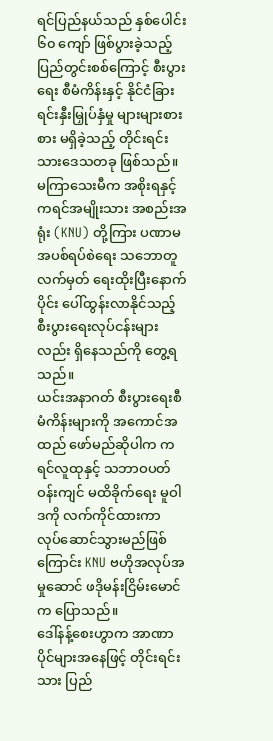ရင်ပြည်နယ်သည် နှစ်ပေါင်း ၆၀ ကျော် ဖြစ်ပွားခဲ့သည့် ပြည်တွင်းစစ်ကြောင့် စီးပွားရေး စီမံကိန်းနှင့် နိုင်ငံခြား ရင်းနှီးမြှုပ်နှံမှု များများစားစား မရှိခဲ့သည့် တိုင်းရင်းသားဒေသတခု ဖြစ်သည်။
မကြာသေးမီက အစိုးရနှင့် ကရင်အမျိုးသား အစည်းအရုံး (KNU) တို့ကြား ပဏာမ အပစ်ရပ်စဲရေး သဘောတူလက်မှတ် ရေးထိုးပြီးနောက်ပိုင်း ပေါ်ထွန်းလာနိုင်သည့် စီးပွားရေးလုပ်ငန်းများလည်း ရှိနေသည်ကို တွေ့ရသည်။
ယင်းအနာဂတ် စီးပွားရေးစီမံကိန်းများကို အကောင်အထည် ဖော်မည်ဆိုပါက ကရင်လူထုနှင့် သဘာဝပတ်ဝန်းကျင် မထိခိုက်ရေး မူဝါဒကို လက်ကိုင်ထားကာ လုပ်ဆောင်သွားမည်ဖြစ်ကြောင်း KNU ဗဟိုအလုပ်အမှုဆောင် ဖဒိုမန်းငြိမ်းမောင်က ပြောသည်။
ဒေါ်နန့်စေးဟွာက အာဏာပိုင်များအနေဖြင့် တိုင်းရင်းသား ပြည်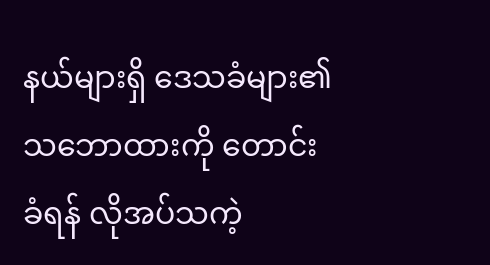နယ်များရှိ ဒေသခံများ၏ သဘောထားကို တောင်းခံရန် လိုအပ်သကဲ့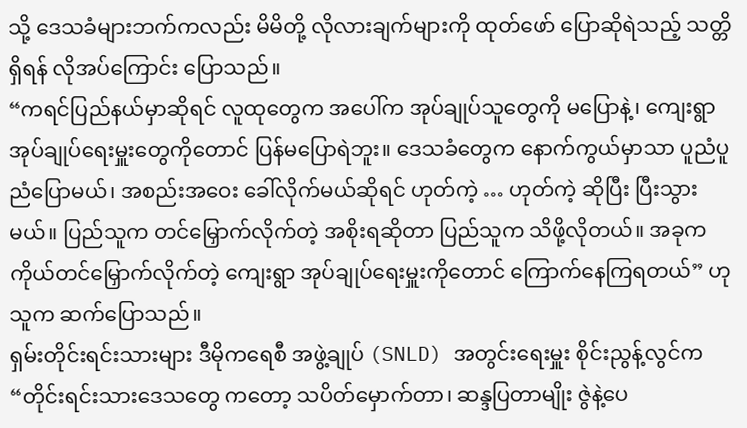သို့ ဒေသခံများဘက်ကလည်း မိမိတို့ လိုလားချက်များကို ထုတ်ဖော် ပြောဆိုရဲသည့် သတ္တိရှိရန် လိုအပ်ကြောင်း ပြောသည်။
“ကရင်ပြည်နယ်မှာဆိုရင် လူထုတွေက အပေါ်က အုပ်ချုပ်သူတွေကို မပြောနဲ့၊ ကျေးရွာ အုပ်ချုပ်ရေးမှူးတွေကိုတောင် ပြန်မပြောရဲဘူး။ ဒေသခံတွေက နောက်ကွယ်မှာသာ ပူညံပူညံပြောမယ်၊ အစည်းအဝေး ခေါ်လိုက်မယ်ဆိုရင် ဟုတ်ကဲ့ … ဟုတ်ကဲ့ ဆိုပြီး ပြီးသွားမယ်။ ပြည်သူက တင်မြှောက်လိုက်တဲ့ အစိုးရဆိုတာ ပြည်သူက သိဖို့လိုတယ်။ အခုက ကိုယ်တင်မြှောက်လိုက်တဲ့ ကျေးရွာ အုပ်ချုပ်ရေးမှူးကိုတောင် ကြောက်နေကြရတယ်” ဟု သူက ဆက်ပြောသည်။
ရှမ်းတိုင်းရင်းသားများ ဒီမိုကရေစီ အဖွဲ့ချုပ် (SNLD) အတွင်းရေးမှူး စိုင်းညွန့်လွင်က “တိုင်းရင်းသားဒေသတွေ ကတော့ သပိတ်မှောက်တာ၊ ဆန္ဒပြတာမျိုး ဇွဲနဲ့ပေ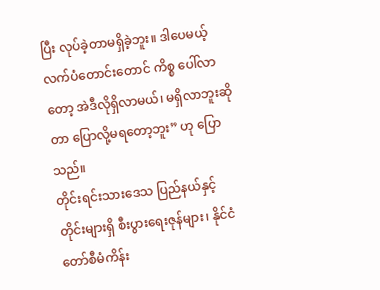ပြီး လုပ်ခဲ့တာမရှိခဲ့ဘူး။ ဒါပေမယ့် လက်ပံတောင်းတောင် ကိစ္စ ပေါ်လာတော့ အဲဒီလိုရှိလာမယ်၊ မရှိလာဘူးဆိုတာ ပြောလို့မရတော့ဘူး” ဟု ပြောသည်။
တိုင်းရင်းသားဒေသ ပြည်နယ်နှင့် တိုင်းများရှိ စီးပွားရေးဇုန်များ၊ နိုင်ငံတော်စီမံကိန်း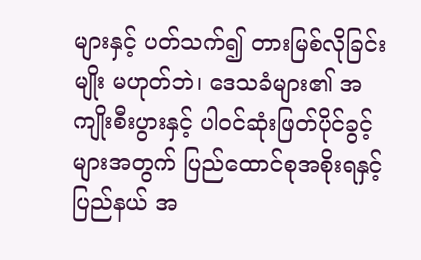များနှင့် ပတ်သက်၍ တားမြစ်လိုခြင်းမျိုး မဟုတ်ဘဲ၊ ဒေသခံများ၏ အကျိုးစီးပွားနှင့် ပါဝင်ဆုံးဖြတ်ပိုင်ခွင့်များအတွက် ပြည်ထောင်စုအစိုးရနှင့် ပြည်နယ် အ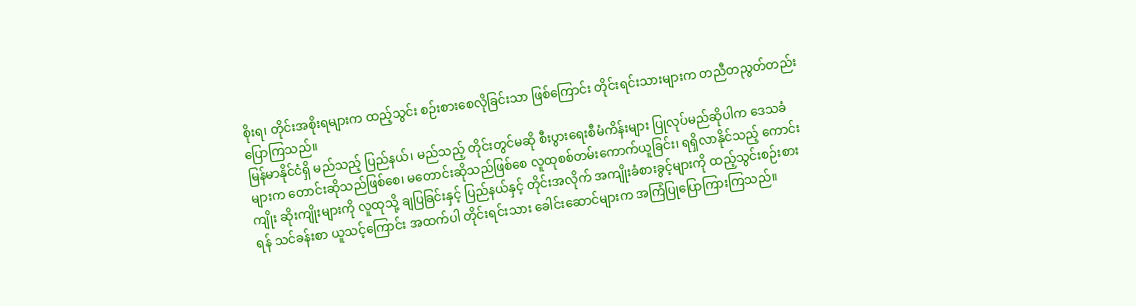စိုးရ၊ တိုင်းအစိုးရများက ထည့်သွင်း စဉ်းစားစေလိုခြင်းသာ ဖြစ်ကြောင်း တိုင်းရင်းသားများက တညီတညွတ်တည်း ပြောကြသည်။
မြန်မာနိုင်ငံရှိ မည်သည့် ပြည်နယ်၊ မည်သည့် တိုင်းတွင်မဆို စီးပွားရေးစီမံကိန်းများ ပြုလုပ်မည်ဆိုပါက ဒေသခံများက တောင်းဆိုသည်ဖြစ်စေ၊ မတောင်းဆိုသည်ဖြစ်စေ လူထုစစ်တမ်းကောက်ယူခြင်း၊ ရရှိလာနိုင်သည့် ကောင်းကျိုး ဆိုးကျိုးများကို လူထုသို့ ချပြခြင်းနှင့် ပြည်နယ်နှင့် တိုင်းအလိုက် အကျိုးခံစားခွင့်များကို ထည့်သွင်းစဉ်းစားရန် သင်ခန်းစာ ယူသင့်ကြောင်း အထက်ပါ တိုင်းရင်းသား ခေါင်းဆောင်များက အကြံပြုပြောကြားကြသည်။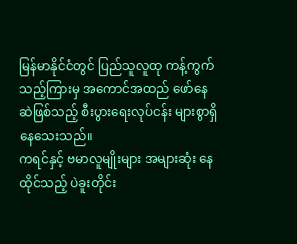မြန်မာနိုင်ငံတွင် ပြည်သူလူထု ကန့်ကွက်သည့်ကြားမှ အကောင်အထည် ဖော်နေဆဲဖြစ်သည့် စီးပွားရေးလုပ်ငန်း များစွာရှိနေသေးသည်။
ကရင်နှင့် ဗမာလူမျိုးများ အများဆုံး နေထိုင်သည့် ပဲခူးတိုင်း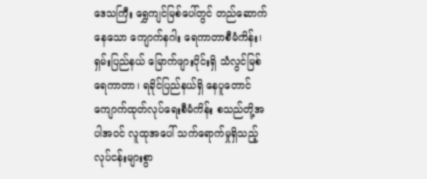ဒေသကြီး ရွှေကျင်မြစ်ပေါ်တွင် တည်ဆောက်နေသော ကျောက်နဂါး ရေကာတာစီမံကိန်း၊ ရှမ်းပြည်နယ် မြောက်ဖျားပိုင်းရှိ သံလွင်မြစ်ရေကာတာ၊ ရခိုင်ပြည်နယ်ရှိ နေပူတောင် ကျောက်ထုတ်လုပ်ရေးစီမံကိန်း စသည်တို့အပါအဝင် လူထုအပေါ် သက်ရောက်မှုရှိသည့် လုပ်ငန်းများစွာ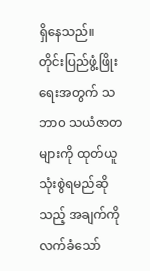ရှိနေသည်။
တိုင်းပြည်ဖွံ့ဖြိုးရေးအတွက် သဘာ၀ သယံဇာတများကို ထုတ်ယူသုံးစွဲရမည်ဆိုသည့် အချက်ကို လက်ခံသော်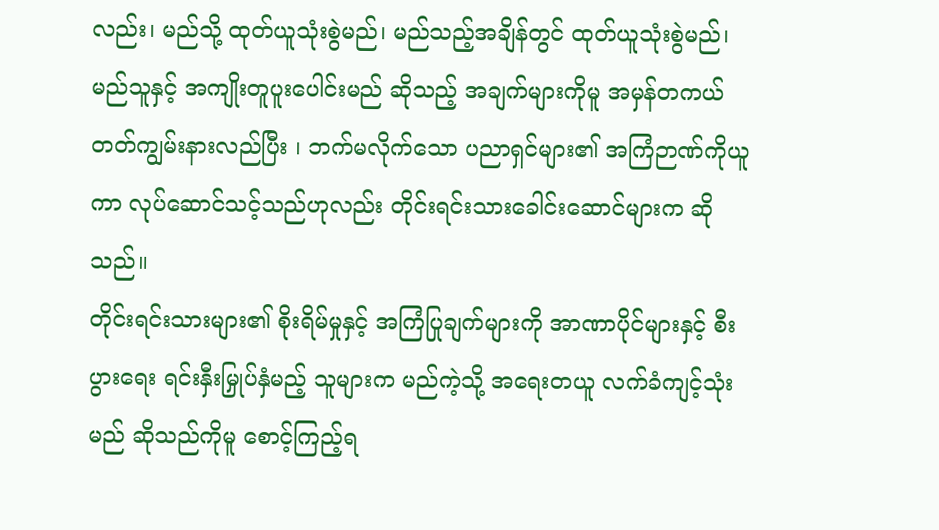လည်း၊ မည်သို့ ထုတ်ယူသုံးစွဲမည်၊ မည်သည့်အချိန်တွင် ထုတ်ယူသုံးစွဲမည်၊ မည်သူနှင့် အကျိုးတူပူးပေါင်းမည် ဆိုသည့် အချက်များကိုမူ အမှန်တကယ် တတ်ကျွမ်းနားလည်ပြီး ၊ ဘက်မလိုက်သော ပညာရှင်များ၏ အကြံဉာဏ်ကိုယူကာ လုပ်ဆောင်သင့်သည်ဟုလည်း တိုင်းရင်းသားခေါင်းဆောင်များက ဆိုသည်။
တိုင်းရင်းသားများ၏ စိုးရိမ်မှုနှင့် အကြံပြုချက်များကို အာဏာပိုင်များနှင့် စီးပွားရေး ရင်းနှီးမြှုပ်နှံမည့် သူများက မည်ကဲ့သို့ အရေးတယူ လက်ခံကျင့်သုံးမည် ဆိုသည်ကိုမူ စောင့်ကြည့်ရ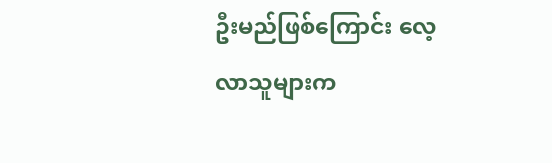ဦးမည်ဖြစ်ကြောင်း လေ့လာသူများက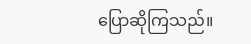ပြောဆိုကြသည်။